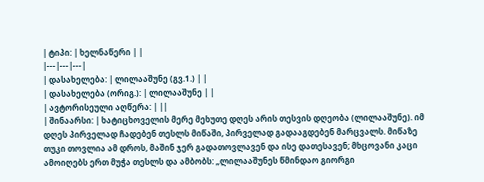| ტიპი: | ხელნაწერი | |
|---|---|---|
| დასახელება: | ლილააშუნე (გვ.1.) | |
| დასახელება (ორიგ.): | ლილააშუნე | |
| ავტორისეული აღწერა: | ||
| შინაარსი: | ხატიცხოველის მერე მეხუთე დღეს არის თესვის დღეობა (ლილააშუნე). იმ დღეს პირველად ჩადებენ თესლს მიწაში, პირველად გადააგდებენ მარცვალს. მიწაზე თუკი თოვლია ამ დროს, მაშინ ჯერ გადათოვლავენ და ისე დათესავენ; მხცოვანი კაცი ამოიღებს ერთ მუჭა თესლს და ამბობს: „ლილააშუნეს წმინდაო გიორგი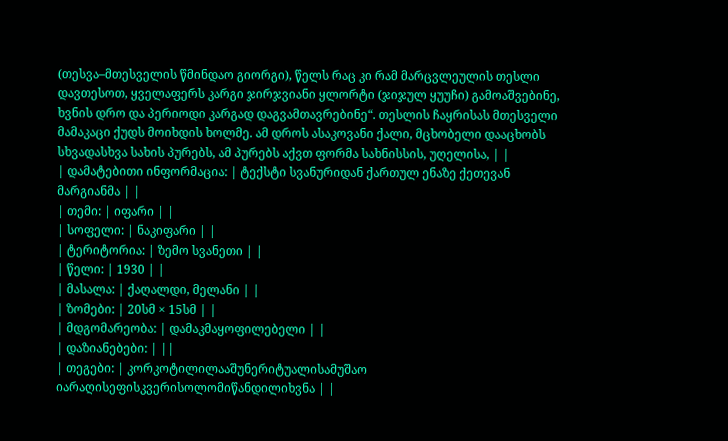(თესვა–მთესველის წმინდაო გიორგი), წელს რაც კი რამ მარცვლეულის თესლი დავთესოთ, ყველაფერს კარგი ჯირჯვიანი ყლორტი (ჯიჯულ ყუუჩი) გამოაშვებინე, ხვნის დრო და პერიოდი კარგად დაგვამთავრებინე“. თესლის ჩაყრისას მთესველი მამაკაცი ქუდს მოიხდის ხოლმე. ამ დროს ასაკოვანი ქალი, მცხობელი დააცხობს სხვადასხვა სახის პურებს, ამ პურებს აქვთ ფორმა სახნისსის, უღელისა, | |
| დამატებითი ინფორმაცია: | ტექსტი სვანურიდან ქართულ ენაზე ქეთევან მარგიანმა | |
| თემი: | იფარი | |
| სოფელი: | ნაკიფარი | |
| ტერიტორია: | ზემო სვანეთი | |
| წელი: | 1930 | |
| მასალა: | ქაღალდი, მელანი | |
| ზომები: | 20სმ × 15სმ | |
| მდგომარეობა: | დამაკმაყოფილებელი | |
| დაზიანებები: | ||
| თეგები: | კორკოტილილააშუნერიტუალისამუშაო იარაღისეფისკვერისოლომიწანდილიხვნა | |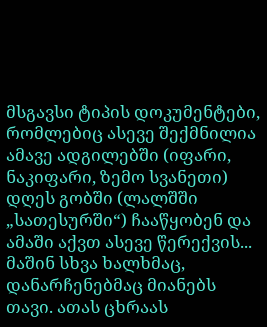მსგავსი ტიპის დოკუმენტები, რომლებიც ასევე შექმნილია ამავე ადგილებში (იფარი, ნაკიფარი, ზემო სვანეთი)
დღეს გობში (ლალშში „სათესურში“) ჩააწყობენ და ამაში აქვთ ასევე წერექვის...
მაშინ სხვა ხალხმაც, დანარჩენებმაც მიანებს თავი. ათას ცხრაას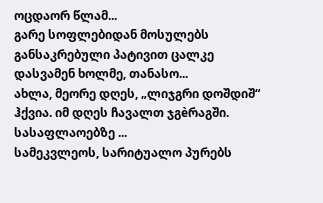ოცდაორ წლამ...
გარე სოფლებიდან მოსულებს განსაკრებული პატივით ცალკე დასვამენ ხოლმე, თანასო...
ახლა, მეორე დღეს, „ლიჯგრი დოშდიშ“ ჰქვია. იმ დღეს ჩავალთ ჯგèრაგში. სასაფლაოებზე ...
სამეკვლეოს, სარიტუალო პურებს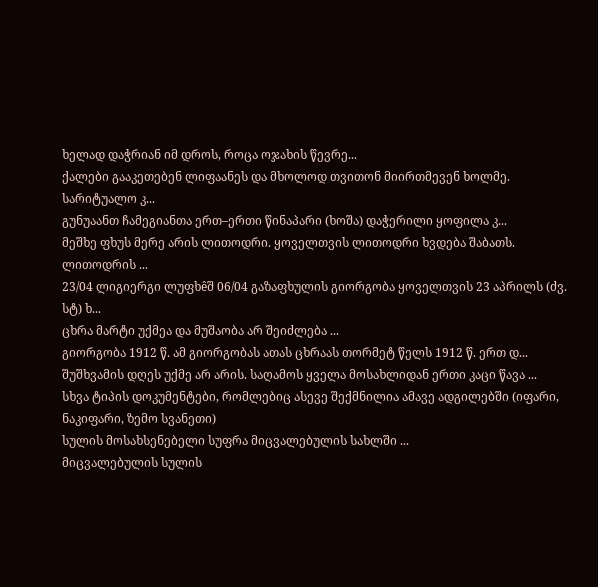ხელად დაჭრიან იმ დროს, როცა ოჯახის წევრე...
ქალები გააკეთებენ ლიფაანეს და მხოლოდ თვითონ მიირთმევენ ხოლმე. სარიტუალო კ...
გუნუაანთ ჩამეგიანთა ერთ–ერთი წინაპარი (ხოშა) დაჭერილი ყოფილა კ...
მეშხე ფხუს მერე არის ლითოდრი. ყოველთვის ლითოდრი ხვდება შაბათს. ლითოდრის ...
23/04 ლიგიერგი ლუფხêშ 06/04 გაზაფხულის გიორგობა ყოველთვის 23 აპრილს (ძვ. სტ) ხ...
ცხრა მარტი უქმეა და მუშაობა არ შეიძლება ...
გიორგობა 1912 წ. ამ გიორგობას ათას ცხრაას თორმეტ წელს 1912 წ. ერთ დ...
შუშხვამის დღეს უქმე არ არის. საღამოს ყველა მოსახლიდან ერთი კაცი წავა ...
სხვა ტიპის დოკუმენტები, რომლებიც ასევე შექმნილია ამავე ადგილებში (იფარი, ნაკიფარი, ზემო სვანეთი)
სულის მოსახსენებელი სუფრა მიცვალებულის სახლში ...
მიცვალებულის სულის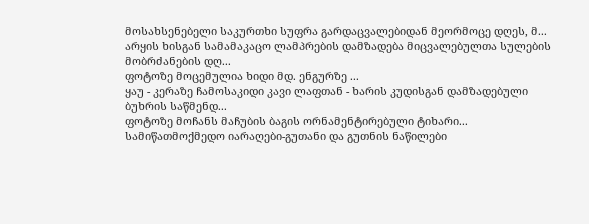მოსახსენებელი საკურთხი სუფრა გარდაცვალებიდან მეორმოცე დღეს, მ...
არყის ხისგან სამამაკაცო ლამპრების დამზადება მიცვალებულთა სულების მობრძანების დღ...
ფოტოზე მოცემულია ხიდი მდ. ენგურზე ...
ყაუ - კერაზე ჩამოსაკიდი კავი ლაფთან - ხარის კუდისგან დამზადებული ბუხრის საწმენდ...
ფოტოზე მოჩანს მაჩუბის ბაგის ორნამენტირებული ტიხარი...
სამიწათმოქმედო იარაღები-გუთანი და გუთნის ნაწილები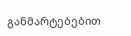განმარტებებით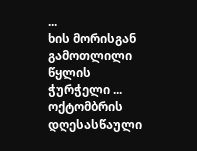...
ხის მორისგან გამოთლილი წყლის ჭურჭელი ...
ოქტომბრის დღესასწაული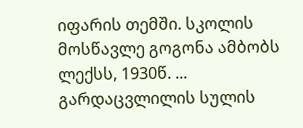იფარის თემში. სკოლის მოსწავლე გოგონა ამბობს ლექსს, 1930წ. ...
გარდაცვლილის სულის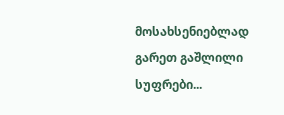მოსახსენიებლად გარეთ გაშლილი სუფრები...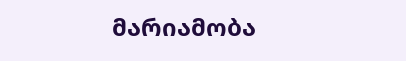მარიამობა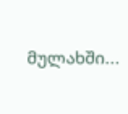მულახში...